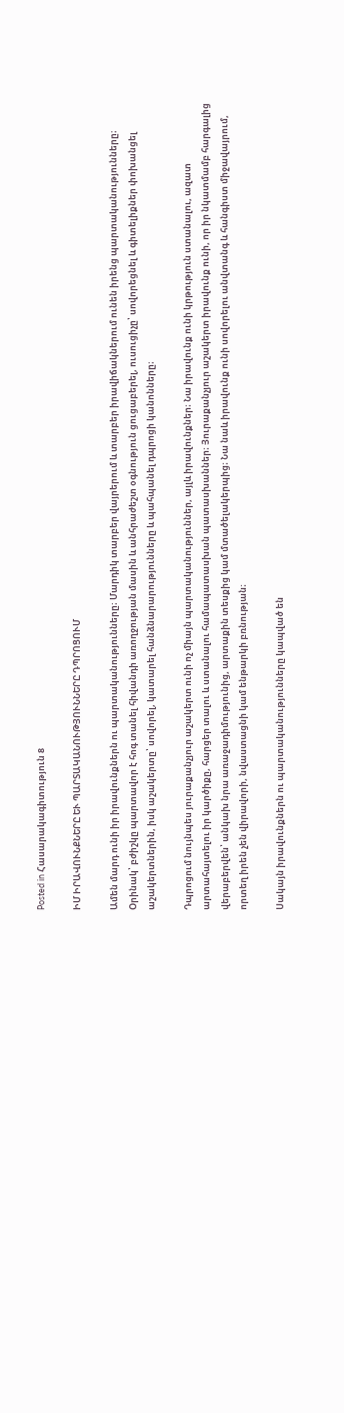Posted in Հասարակագիտություն 8

ԻՄ ԻՐԱՎՈՒՆՔՆԵՐԸ ԵՒ ՊԱՐՏԱԿԱՆՈՒԹՅՈՒՆՆԵՐԸ ԴՊՐՈՑՈՒՄ

Ամեն մարդ ունի իր իրավունքներն ու պարտականությունները։ Մարդիկ տարբեր վայրերում և տարբեր իրավիճակներում ունեն իրենց պարտականությունները։ Օրինակ՝ բժիշկը պարտավոր է հոգ տանել հիվանդի առողջության մասին և անհրաժեշտ օգնություն ցուցաբերել, ուսուցիչը՝ սովորեցնել և գիտելիքներ փոխանցել աշակերտներին, իսկ աշակերտը՝ սովորել, կատարել հանձնարարությունները և պահպանել դպրոցի կանոնները։

Դպրոցում նույնպես յուրաքանչյուր աշակերտ ունի ոչ միայն պարտականություններ, այլև իրավունքներ։ Նա իրավունք ունի կրթություն ստանալու, ազատ արտահայտելու իր կարծիքը, հարցեր տալու և ստանալու համապատասխան պատասխաններ։ Յուրաքանչյուր աշակերտ իրավունք ունի, որ իր նկատմամբ հարգալից վերաբերվեն՝ անկախ նրա առաջադիմությունից, արտաքին տեսքից կամ մտածելակերպից։ Նա նաև իրավունք ունի սովորելու անվտանգ և հանգիստ միջավայրում, որտեղ իրեն չեն վիրավորի, նվաստացնի կամ ենթարկի բռնության։

Սակայն իրավունքներն ու պարտականությունները կապված են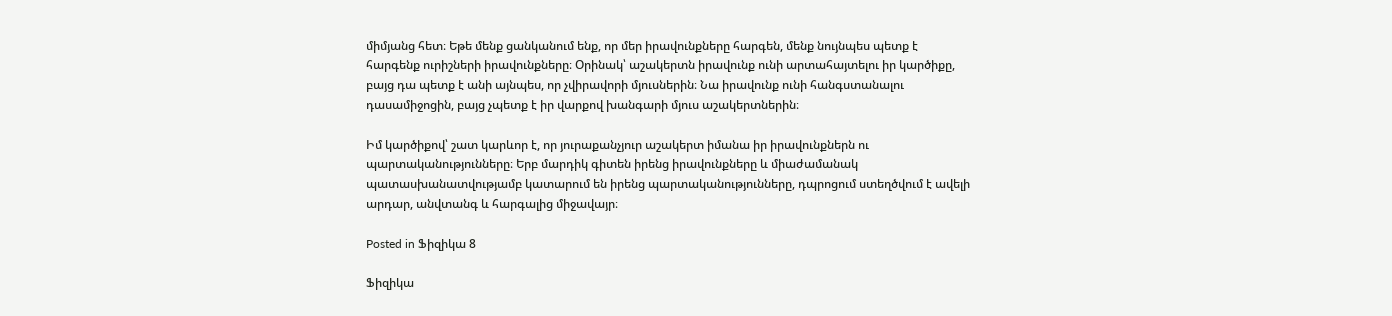միմյանց հետ։ Եթե մենք ցանկանում ենք, որ մեր իրավունքները հարգեն, մենք նույնպես պետք է հարգենք ուրիշների իրավունքները։ Օրինակ՝ աշակերտն իրավունք ունի արտահայտելու իր կարծիքը, բայց դա պետք է անի այնպես, որ չվիրավորի մյուսներին։ Նա իրավունք ունի հանգստանալու դասամիջոցին, բայց չպետք է իր վարքով խանգարի մյուս աշակերտներին։

Իմ կարծիքով՝ շատ կարևոր է, որ յուրաքանչյուր աշակերտ իմանա իր իրավունքներն ու պարտականությունները։ Երբ մարդիկ գիտեն իրենց իրավունքները և միաժամանակ պատասխանատվությամբ կատարում են իրենց պարտականությունները, դպրոցում ստեղծվում է ավելի արդար, անվտանգ և հարգալից միջավայր։

Posted in Ֆիզիկա 8

Ֆիզիկա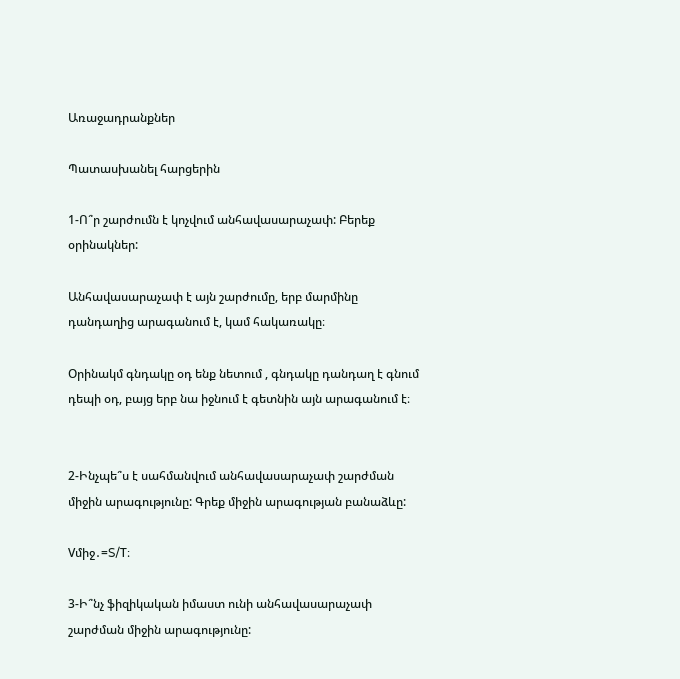Առաջադրանքներ

Պատասխանել հարցերին

1-Ո՞ր շարժումն է կոչվում անհավասարաչափ: Բերեք օրինակներ:

Անհավասարաչափ է այն շարժումը, երբ մարմինը դանդաղից արագանում է, կամ հակառակը։

Օրինակմ գնդակը օդ ենք նետում , գնդակը դանդաղ է գնում դեպի օդ, բայց երբ նա իջնում է գետնին այն արագանում է։


2-Ինչպե՞ս է սահմանվում անհավասարաչափ շարժման միջին արագությունը: Գրեք միջին արագության բանաձևը:

Vմիջ․=S/T։

3-Ի՞նչ ֆիզիկական իմաստ ունի անհավասարաչափ շարժման միջին արագությունը: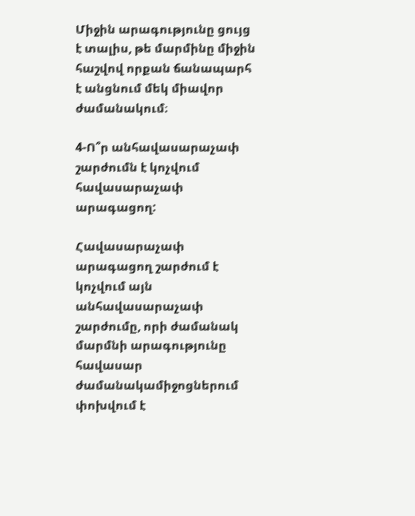Միջին արագությունը ցույց է տալիս, թե մարմինը միջին հաշվով որքան ճանապարհ է անցնում մեկ միավոր ժամանակում։

4-Ո՞ր անհավասարաչափ շարժումն է կոչվում հավասարաչափ արագացող:

Հավասարաչափ արագացող շարժում է կոչվում այն անհավասարաչափ շարժումը, որի ժամանակ մարմնի արագությունը հավասար ժամանակամիջոցներում փոխվում է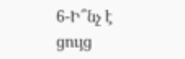6-Ի՞նչ է ցույց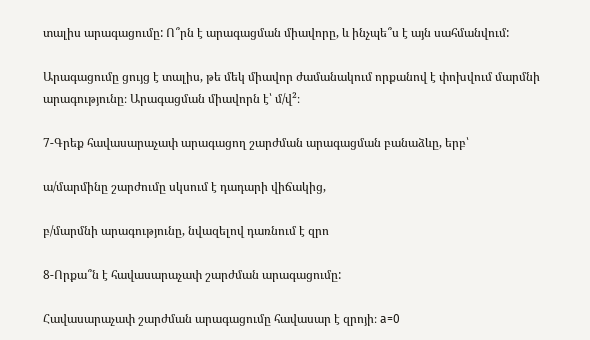տալիս արագացումը: Ո՞րն է արագացման միավորը, և ինչպե՞ս է այն սահմանվում:

Արագացումը ցույց է տալիս, թե մեկ միավոր ժամանակում որքանով է փոխվում մարմնի արագությունը։ Արագացման միավորն է՝ մ/վ²։

7-Գրեք հավասարաչափ արագացող շարժման արագացման բանաձևը, երբ՝

ա/մարմինը շարժումը սկսում է դադարի վիճակից,

բ/մարմնի արագությունը, նվազելով դառնում է զրո

8-Որքա՞ն է հավասարաչափ շարժման արագացումը:

Հավասարաչափ շարժման արագացումը հավասար է զրոյի։ a=0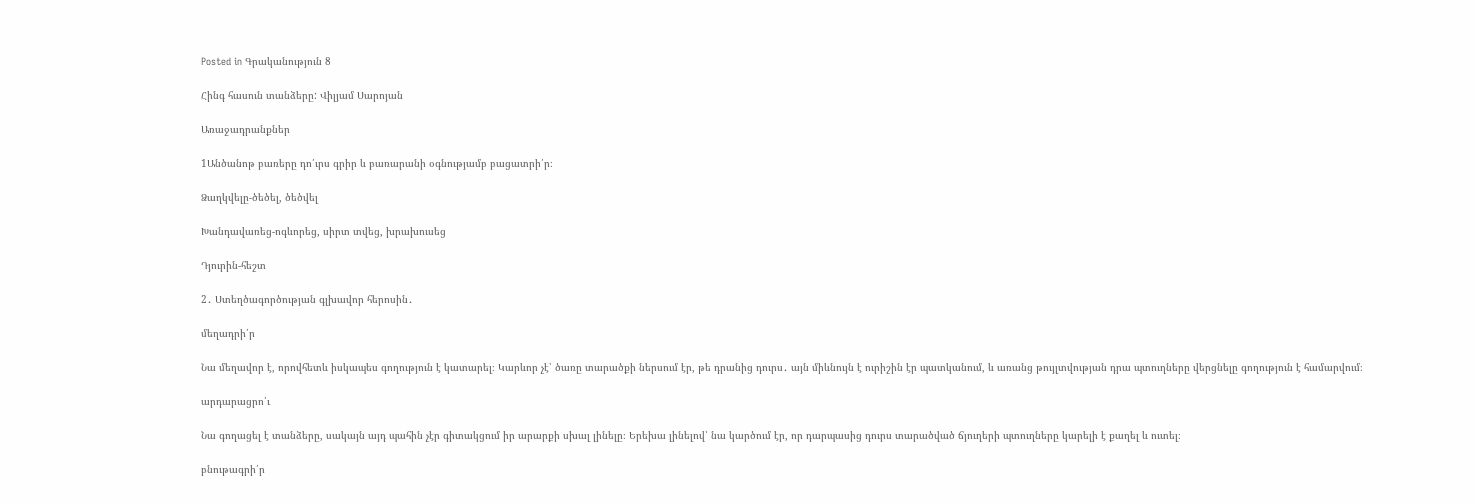Posted in Գրականություն 8

Հինգ հասուն տանձերը: Վիլյամ Սարոյան

Առաջադրանքներ

1Անծանոթ բառերը դո՛ւրս գրիր և բառարանի օգնությամբ բացատրի՛ր։

Ձաղկվելը-ծեծել, ծեծվել

Խանդավառեց-ոգևորեց, սիրտ տվեց, խրախուսեց

Դյուրին-հեշտ

2․ Ստեղծագործության գլխավոր հերոսին․

մեղադրի՛ր

Նա մեղավոր է, որովհետև իսկապես գողություն է կատարել։ Կարևոր չէ՝ ծառը տարածքի ներսում էր, թե դրանից դուրս․ այն միևնույն է ուրիշին էր պատկանում, և առանց թույլտվության դրա պտուղները վերցնելը գողություն է համարվում։

արդարացրո՛ւ

Նա գողացել է տանձերը, սակայն այդ պահին չէր գիտակցում իր արարքի սխալ լինելը։ Երեխա լինելով՝ նա կարծում էր, որ դարպասից դուրս տարածված ճյուղերի պտուղները կարելի է քաղել և ուտել։

բնութագրի՛ր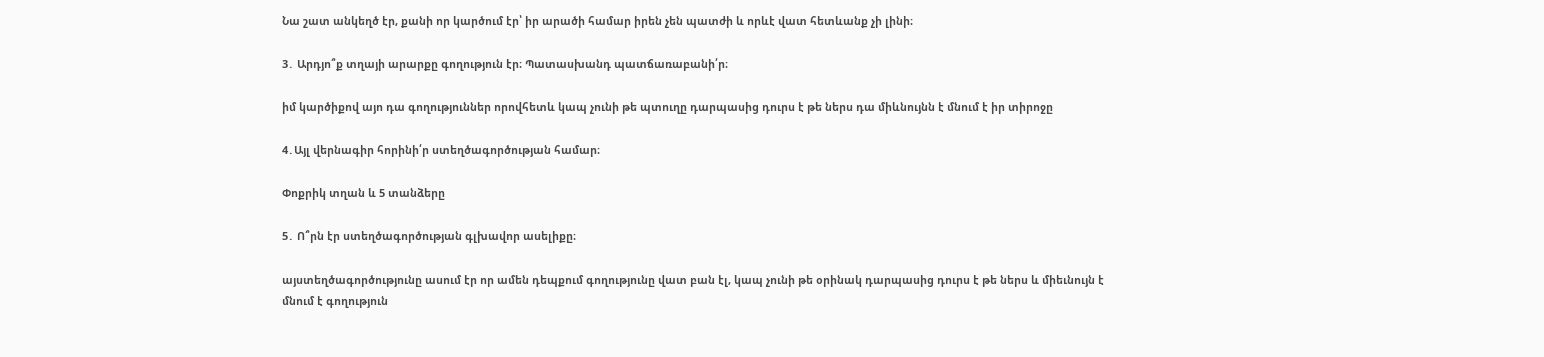Նա շատ անկեղծ էր, քանի որ կարծում էր՝ իր արածի համար իրեն չեն պատժի և որևէ վատ հետևանք չի լինի։

3․ Արդյո՞ք տղայի արարքը գողություն էր։ Պատասխանդ պատճառաբանի՛ր։

իմ կարծիքով այո դա գողություններ որովհետև կապ չունի թե պտուղը դարպասից դուրս է թե ներս դա միևնույնն է մնում է իր տիրոջը

4․Այլ վերնագիր հորինի՛ր ստեղծագործության համար։

Փոքրիկ տղան և 5 տանձերը

5․ Ո՞րն էր ստեղծագործության գլխավոր ասելիքը։

այստեղծագործությունը ասում էր որ ամեն դեպքում գողությունը վատ բան էլ, կապ չունի թե օրինակ դարպասից դուրս է թե ներս և միեւնույն է մնում է գողություն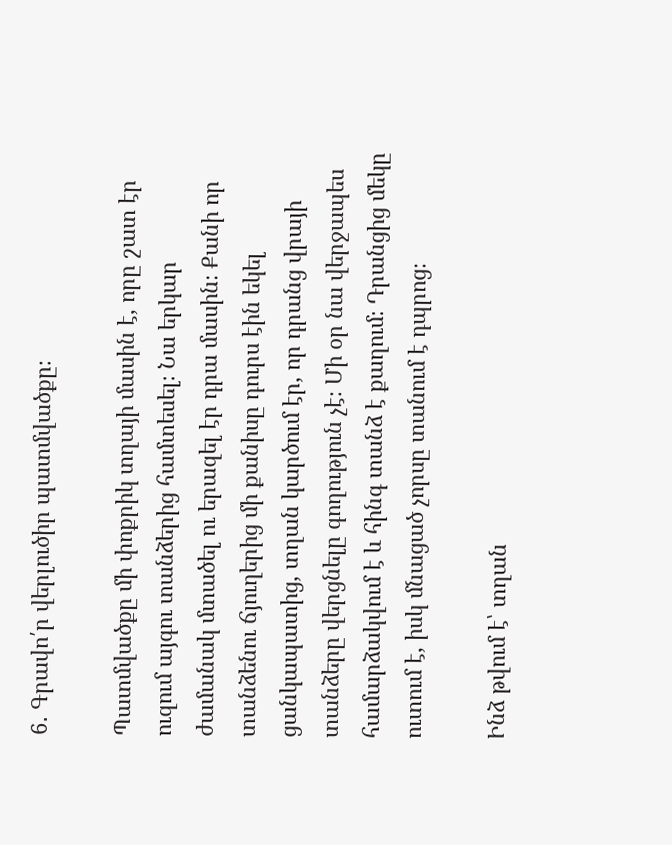6․ Գրավո՛ր վերլուծիր պատմվածքը։

Պատմվածքը մի փոքրիկ տղայի մասին է, որը շատ էր ուզում այգու տանձերից համտեսել։ Նա երկար ժամանակ մտածել ու երազել էր դրա մասին։ Քանի որ տանձենու ճյուղերից մի քանիսը դուրս էին եկել ցանկապատից, տղան կարծում էր, որ դրանց վրայի տանձերը վերցնելը գողություն չէ։ Մի օր նա վերջապես համարձակվում է և հինգ տանձ է քաղում։ Դրանցից մեկը ուտում է, իսկ մնացած չորսը տանում է դպրոց։

Ինձ թվում է՝ տղան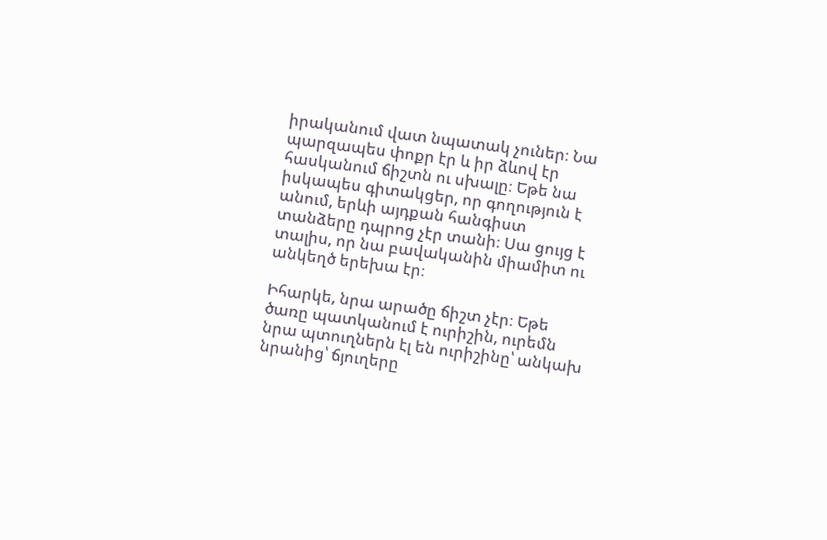իրականում վատ նպատակ չուներ։ Նա պարզապես փոքր էր և իր ձևով էր հասկանում ճիշտն ու սխալը։ Եթե նա իսկապես գիտակցեր, որ գողություն է անում, երևի այդքան հանգիստ տանձերը դպրոց չէր տանի։ Սա ցույց է տալիս, որ նա բավականին միամիտ ու անկեղծ երեխա էր։

Իհարկե, նրա արածը ճիշտ չէր։ Եթե ծառը պատկանում է ուրիշին, ուրեմն նրա պտուղներն էլ են ուրիշինը՝ անկախ նրանից՝ ճյուղերը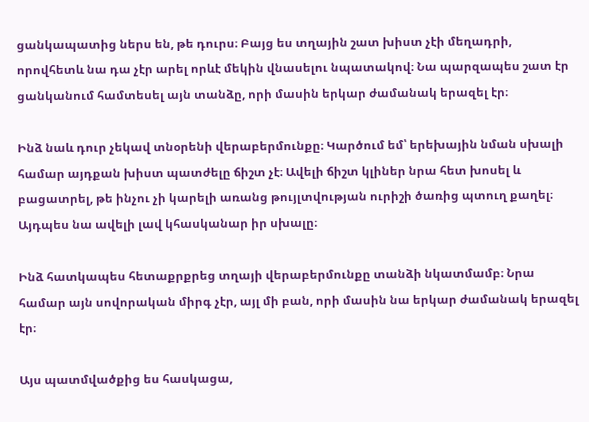ցանկապատից ներս են, թե դուրս։ Բայց ես տղային շատ խիստ չէի մեղադրի, որովհետև նա դա չէր արել որևէ մեկին վնասելու նպատակով։ Նա պարզապես շատ էր ցանկանում համտեսել այն տանձը, որի մասին երկար ժամանակ երազել էր։

Ինձ նաև դուր չեկավ տնօրենի վերաբերմունքը։ Կարծում եմ՝ երեխային նման սխալի համար այդքան խիստ պատժելը ճիշտ չէ։ Ավելի ճիշտ կլիներ նրա հետ խոսել և բացատրել, թե ինչու չի կարելի առանց թույլտվության ուրիշի ծառից պտուղ քաղել։ Այդպես նա ավելի լավ կհասկանար իր սխալը։

Ինձ հատկապես հետաքրքրեց տղայի վերաբերմունքը տանձի նկատմամբ։ Նրա համար այն սովորական միրգ չէր, այլ մի բան, որի մասին նա երկար ժամանակ երազել էր։

Այս պատմվածքից ես հասկացա,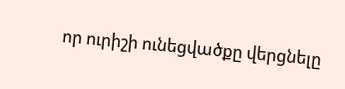որ ուրիշի ունեցվածքը վերցնելը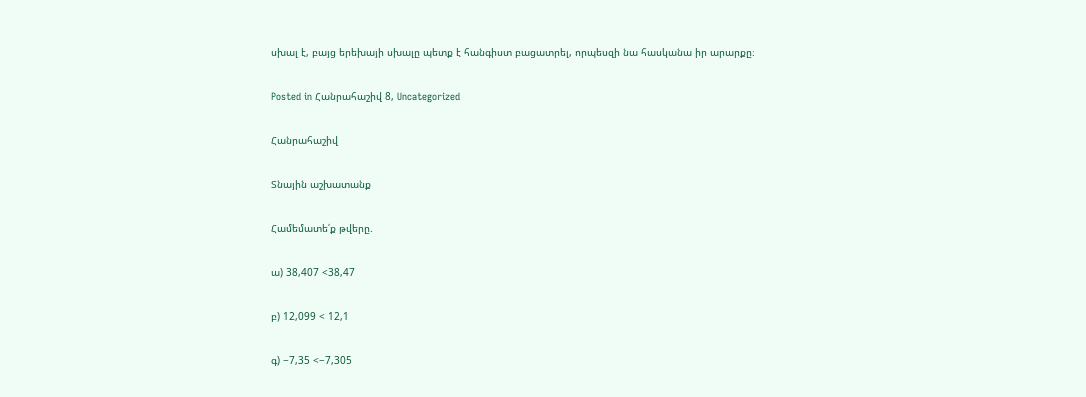սխալ է, բայց երեխայի սխալը պետք է հանգիստ բացատրել, որպեսզի նա հասկանա իր արարքը։

Posted in Հանրահաշիվ 8, Uncategorized

Հանրահաշիվ

Տնային աշխատանք

Համեմատե՛ք թվերը.

ա) 38,407 <38,47

բ) 12,099 < 12,1

գ) −7,35 <−7,305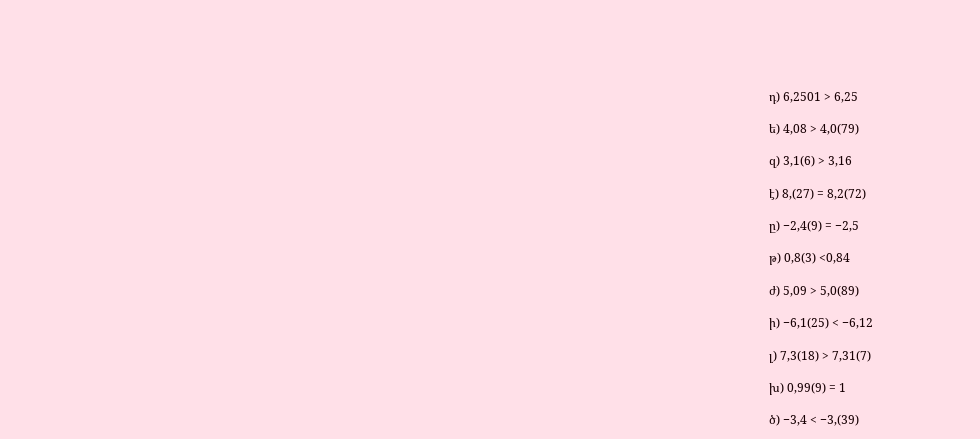դ) 6,2501 > 6,25

ե) 4,08 > 4,0(79)

զ) 3,1(6) > 3,16

է) 8,(27) = 8,2(72)

ը) −2,4(9) = −2,5

թ) 0,8(3) <0,84

ժ) 5,09 > 5,0(89)

ի) −6,1(25) < −6,12

լ) 7,3(18) > 7,31(7)

խ) 0,99(9) = 1

ծ) −3,4 < −3,(39)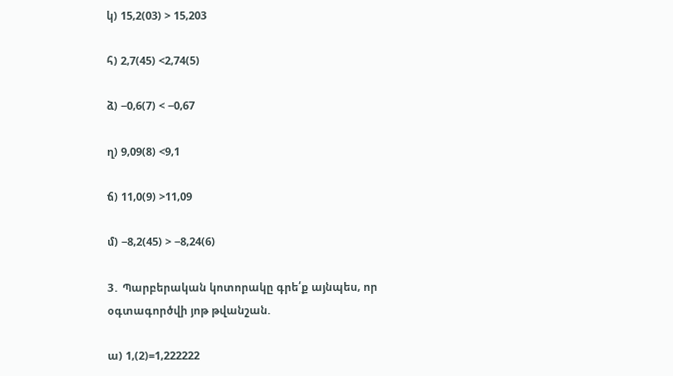կ) 15,2(03) > 15,203

հ) 2,7(45) <2,74(5)

ձ) −0,6(7) < −0,67

ղ) 9,09(8) <9,1

ճ) 11,0(9) >11,09

մ) −8,2(45) > −8,24(6)

3․ Պարբերական կոտորակը գրե՛ք այնպես, որ օգտագործվի յոթ թվանշան.

ա) 1,(2)=1,222222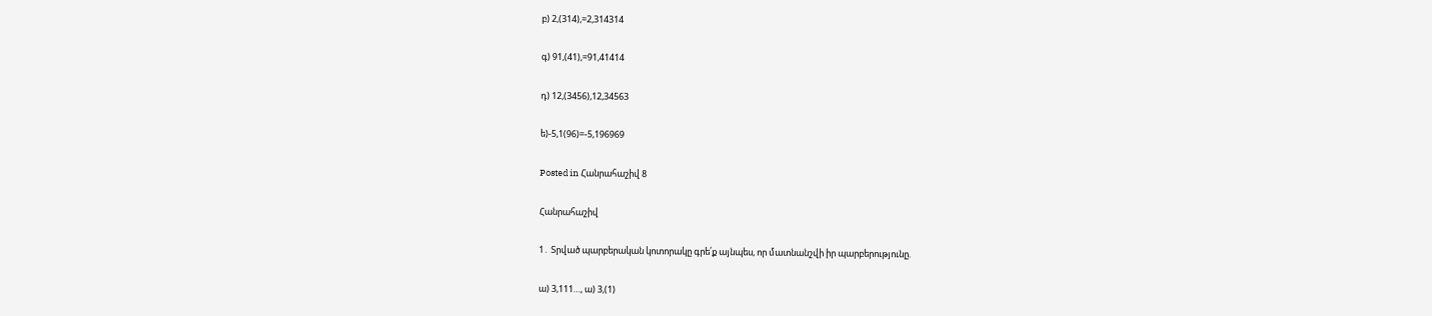բ) 2,(314),=2,314314

գ) 91,(41),=91,41414

դ) 12,(3456),12,34563

ե)-5,1(96)=-5,196969

Posted in Հանրահաշիվ 8

Հանրահաշիվ

1․ Տրված պարբերական կոտորակը գրե՛ք այնպես, որ մատնանշվի իր պարբերությունը.

ա) 3,111…, ա) 3,(1)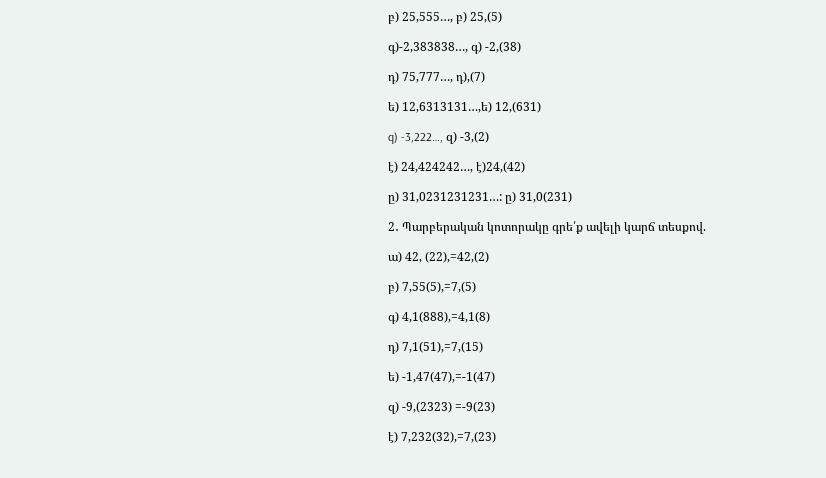բ) 25,555…, բ) 25,(5)

գ)-2,383838…, գ) -2,(38)

դ) 75,777…, դ),(7)

ե) 12,6313131…,ե) 12,(631)

q) -3,222…, զ) -3,(2)

է) 24,424242…, է)24,(42)

ը) 31,0231231231…: ը) 31,0(231)

2․ Պարբերական կոտորակը գրե՛ք ավելի կարճ տեսքով.

ա) 42, (22),=42,(2)

բ) 7,55(5),=7,(5)

գ) 4,1(888),=4,1(8)

դ) 7,1(51),=7,(15)

ե) -1,47(47),=-1(47)

զ) -9,(2323) =-9(23)

է) 7,232(32),=7,(23)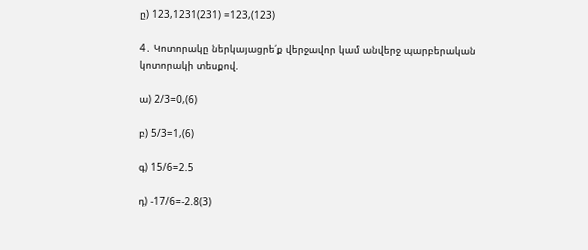ը) 123,1231(231) =123,(123)

4․ Կոտորակը ներկայացրե՛ք վերջավոր կամ անվերջ պարբերական կոտորակի տեսքով.

ա) 2/3=0,(6)

բ) 5/3=1,(6)

գ) 15/6=2.5

դ) -17/6=-2.8(3)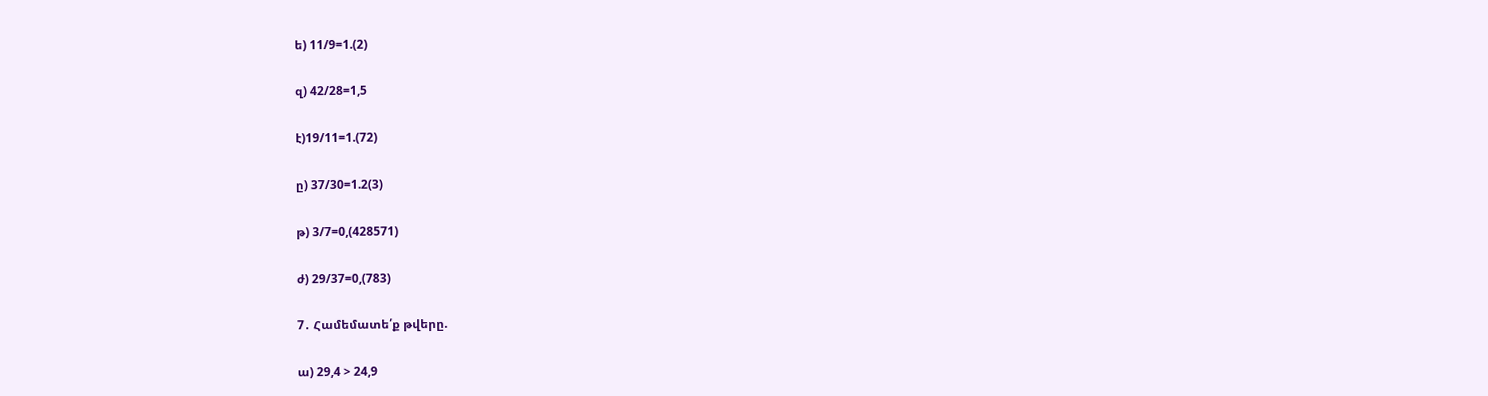ե) 11/9=1.(2)

զ) 42/28=1,5

է)19/11=1.(72)

ը) 37/30=1.2(3)

թ) 3/7=0,(428571)

ժ) 29/37=0,(783)

7․ Համեմատե՛ք թվերը.

ա) 29,4 > 24,9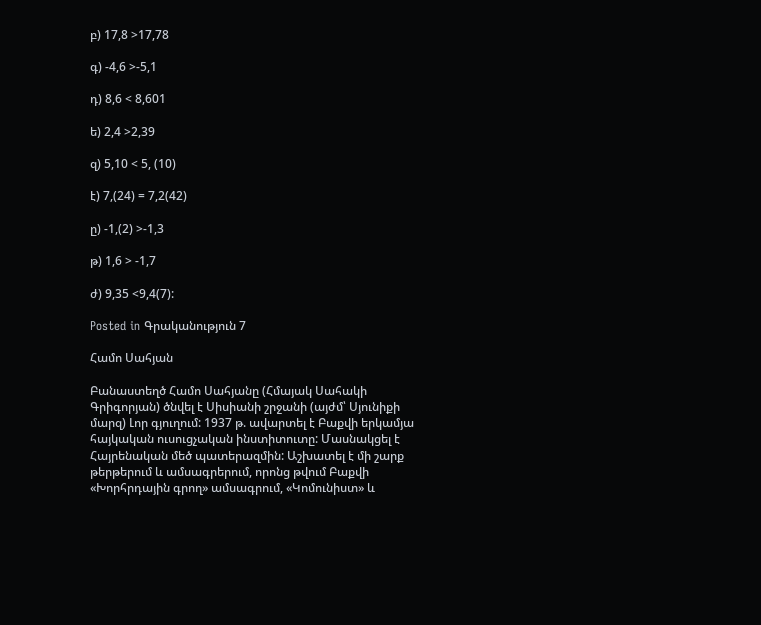բ) 17,8 >17,78

գ) -4,6 >-5,1

դ) 8,6 < 8,601

ե) 2,4 >2,39

զ) 5,10 < 5, (10)

է) 7,(24) = 7,2(42)

ը) -1,(2) >-1,3

թ) 1,6 > -1,7

ժ) 9,35 <9,4(7):

Posted in Գրականություն 7

Համո Սահյան

Բանաստեղծ Համո Սահյանը (Հմայակ Սահակի Գրիգորյան) ծնվել է Սիսիանի շրջանի (այժմ՝ Սյունիքի մարզ) Լոր գյուղում: 1937 թ. ավարտել է Բաքվի երկամյա հայկական ուսուցչական ինստիտուտը: Մասնակցել է Հայրենական մեծ պատերազմին: Աշխատել է մի շարք թերթերում և ամսագրերում, որոնց թվում Բաքվի «Խորհրդային գրող» ամսագրում, «Կոմունիստ» և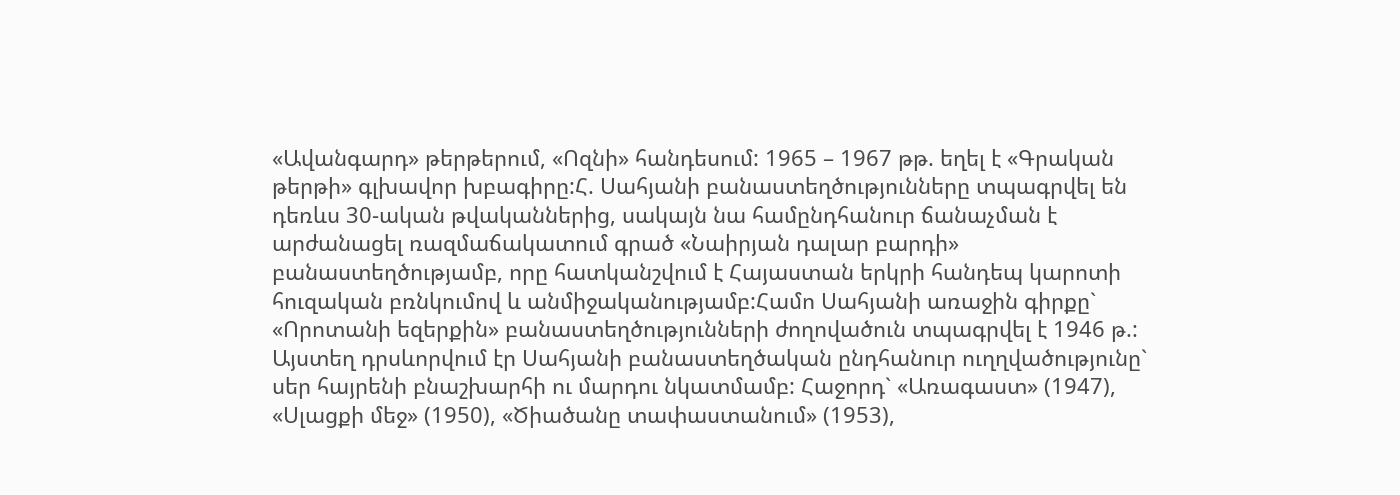«Ավանգարդ» թերթերում, «Ոզնի» հանդեսում: 1965 – 1967 թթ. եղել է «Գրական թերթի» գլխավոր խբագիրը:Հ. Սահյանի բանաստեղծությունները տպագրվել են դեռևս 30-ական թվականներից, սակայն նա համընդհանուր ճանաչման է արժանացել ռազմաճակատում գրած «Նաիրյան դալար բարդի» բանաստեղծությամբ, որը հատկանշվում է Հայաստան երկրի հանդեպ կարոտի հուզական բռնկումով և անմիջականությամբ:Համո Սահյանի առաջին գիրքը` «Որոտանի եզերքին» բանաստեղծությունների ժողովածուն տպագրվել է 1946 թ.: Այստեղ դրսևորվում էր Սահյանի բանաստեղծական ընդհանուր ուղղվածությունը` սեր հայրենի բնաշխարհի ու մարդու նկատմամբ: Հաջորդ` «Առագաստ» (1947), «Սլացքի մեջ» (1950), «Ծիածանը տափաստանում» (1953),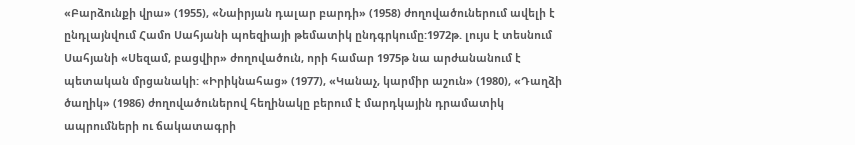«Բարձունքի վրա» (1955), «Նաիրյան դալար բարդի» (1958) ժողովածուներում ավելի է ընդլայնվում Համո Սահյանի պոեզիայի թեմատիկ ընդգրկումը:1972թ. լույս է տեսնում Սահյանի «Սեզամ, բացվիր» ժողովածուն, որի համար 1975թ նա արժանանում է պետական մրցանակի: «Իրիկնահաց» (1977), «Կանաչ, կարմիր աշուն» (1980), «Դաղձի ծաղիկ» (1986) ժողովածուներով հեղինակը բերում է մարդկային դրամատիկ ապրումների ու ճակատագրի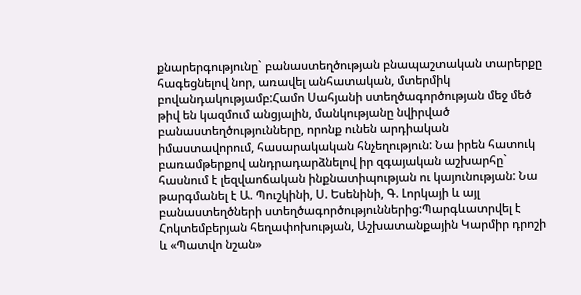քնարերգությունը` բանաստեղծության բնապաշտական տարերքը հագեցնելով նոր, առավել անհատական, մտերմիկ բովանդակությամբ:Համո Սահյանի ստեղծագործության մեջ մեծ թիվ են կազմում անցյալին, մանկությանը նվիրված բանաստեղծությունները, որոնք ունեն արդիական իմաստավորում, հասարակական հնչեղություն: Նա իրեն հատուկ բառամթերքով անդրադարձնելով իր զգայական աշխարհը` հասնում է լեզվաոճական ինքնատիպության ու կայունության: Նա թարգմանել է Ա. Պուշկինի, Ս. Եսենինի, Գ. Լորկայի և այլ բանաստեղծների ստեղծագործություններից:Պարգևատրվել է Հոկտեմբերյան հեղափոխության, Աշխատանքային Կարմիր դրոշի և «Պատվո նշան»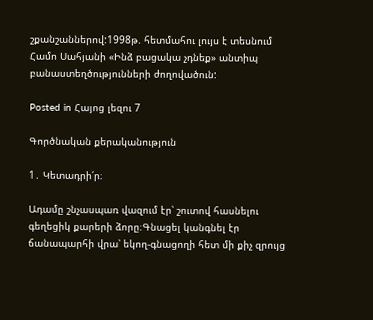շքանշաններով:1998թ. հետմահու լույս է տեսնում Համո Սահյանի «Ինձ բացակա չդնեք» անտիպ բանաստեղծությունների ժողովածուն:

Posted in Հայոց լեզու 7

Գործնական քերականություն

1․ Կետադրի՛ր։

Ադամը շնչասպառ վազում էր՝ շուտով հասնելու գեղեցիկ քարերի ձորը։Գնացել կանգնել էր ճանապարհի վրա՝ եկող-գնացողի հետ մի քիչ զրույց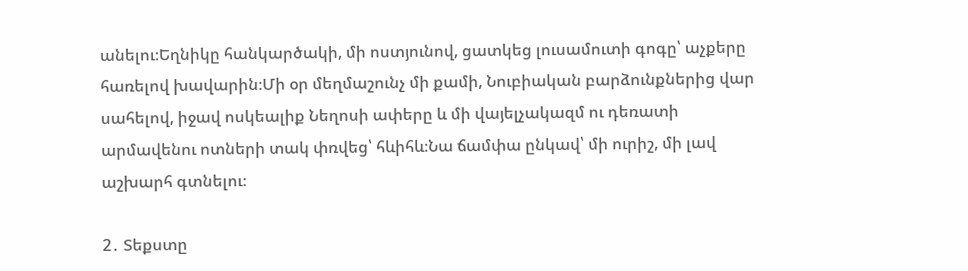անելու։Եղնիկը հանկարծակի, մի ոստյունով, ցատկեց լուսամուտի գոգը՝ աչքերը հառելով խավարին։Մի օր մեղմաշունչ մի քամի, Նուբիական բարձունքներից վար սահելով, իջավ ոսկեալիք Նեղոսի ափերը և մի վայելչակազմ ու դեռատի արմավենու ոտների տակ փռվեց՝ հևիհև։Նա ճամփա ընկավ՝ մի ուրիշ, մի լավ աշխարհ գտնելու։

2․ Տեքստը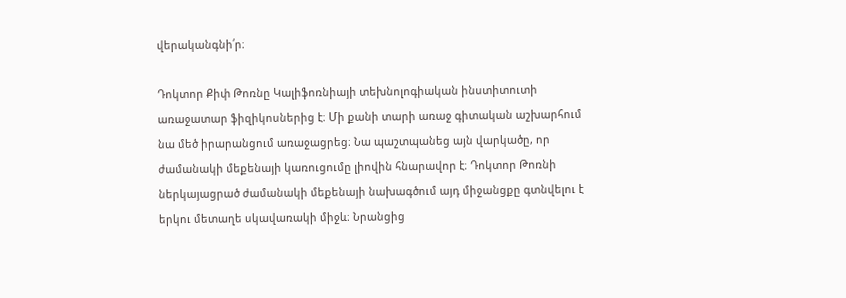վերականգնի՛ր։

Դոկտոր Քիփ Թոռնը Կալիֆոռնիայի տեխնոլոգիական ինստիտուտի առաջատար ֆիզիկոսներից է։ Մի քանի տարի առաջ գիտական աշխարհում նա մեծ իրարանցում առաջացրեց։ Նա պաշտպանեց այն վարկածը, որ ժամանակի մեքենայի կառուցումը լիովին հնարավոր է։ Դոկտոր Թոռնի ներկայացրած ժամանակի մեքենայի նախագծում այդ միջանցքը գտնվելու է երկու մետաղե սկավառակի միջև։ Նրանցից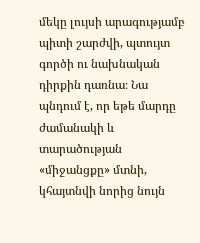մեկը լույսի արագությամբ պիտի շարժվի, պտույտ գործի ու նախնական դիրքին դառնա։ Նա պնդում է, որ եթե մարդը ժամանակի և տարածության «միջանցքը» մտնի, կհայտնվի նորից նույն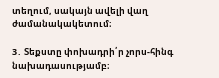տեղում, սակայն ավելի վաղ ժամանակակետում։

3․ Տեքստը փոխադրի՛ր չորս-հինգ նախադասությամբ։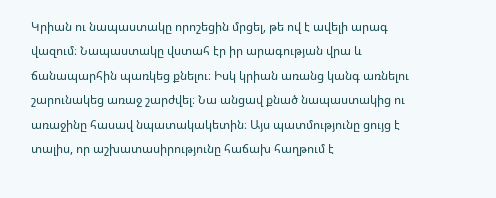Կրիան ու նապաստակը որոշեցին մրցել, թե ով է ավելի արագ վազում։ Նապաստակը վստահ էր իր արագության վրա և ճանապարհին պառկեց քնելու։ Իսկ կրիան առանց կանգ առնելու շարունակեց առաջ շարժվել։ Նա անցավ քնած նապաստակից ու առաջինը հասավ նպատակակետին։ Այս պատմությունը ցույց է տալիս, որ աշխատասիրությունը հաճախ հաղթում է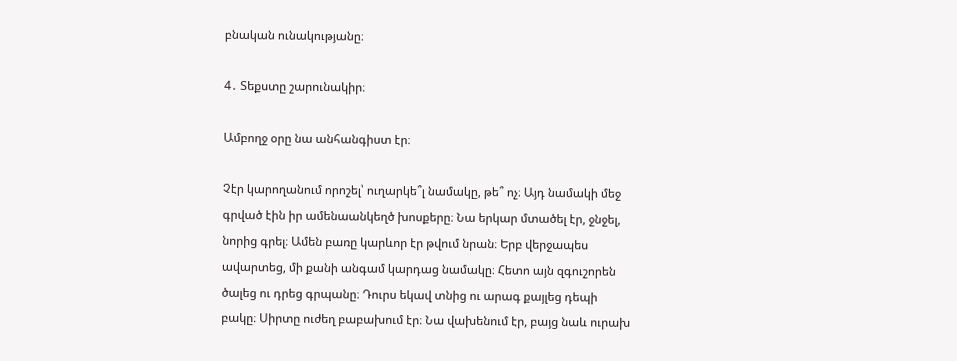բնական ունակությանը։

4․ Տեքստը շարունակիր։

Ամբողջ օրը նա անհանգիստ էր։

Չէր կարողանում որոշել՝ ուղարկե՞լ նամակը, թե՞ ոչ։ Այդ նամակի մեջ գրված էին իր ամենաանկեղծ խոսքերը։ Նա երկար մտածել էր, ջնջել, նորից գրել։ Ամեն բառը կարևոր էր թվում նրան։ Երբ վերջապես ավարտեց, մի քանի անգամ կարդաց նամակը։ Հետո այն զգուշորեն ծալեց ու դրեց գրպանը։ Դուրս եկավ տնից ու արագ քայլեց դեպի բակը։ Սիրտը ուժեղ բաբախում էր։ Նա վախենում էր, բայց նաև ուրախ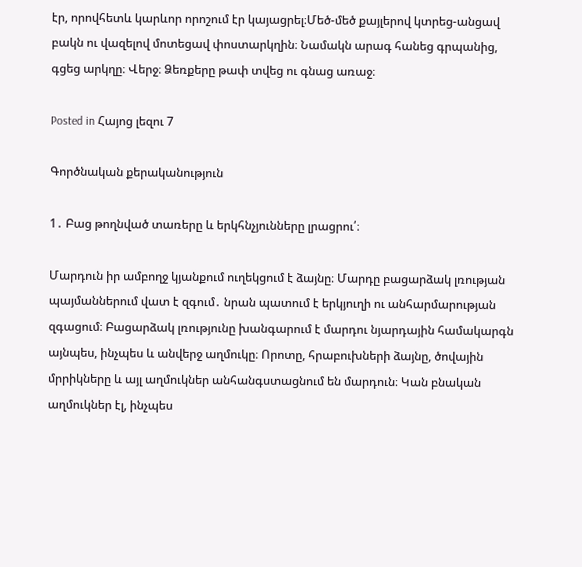էր, որովհետև կարևոր որոշում էր կայացրել։Մեծ-մեծ քայլերով կտրեց-անցավ բակն ու վազելով մոտեցավ փոստարկղին։ Նամակն արագ հանեց գրպանից, գցեց արկղը։ Վերջ։ Ձեռքերը թափ տվեց ու գնաց առաջ։

Posted in Հայոց լեզու 7

Գործնական քերականություն

1․ Բաց թողնված տառերը և երկհնչյունները լրացրու՛։

Մարդուն իր ամբողջ կյանքում ուղեկցում է ձայնը։ Մարդը բացարձակ լռության պայմաններում վատ է զգում․ նրան պատում է երկյուղի ու անհարմարության զգացում։ Բացարձակ լռությունը խանգարում է մարդու նյարդային համակարգն այնպես, ինչպես և անվերջ աղմուկը։ Որոտը, հրաբուխների ձայնը, ծովային մրրիկները և այլ աղմուկներ անհանգստացնում են մարդուն։ Կան բնական աղմուկներ էլ, ինչպես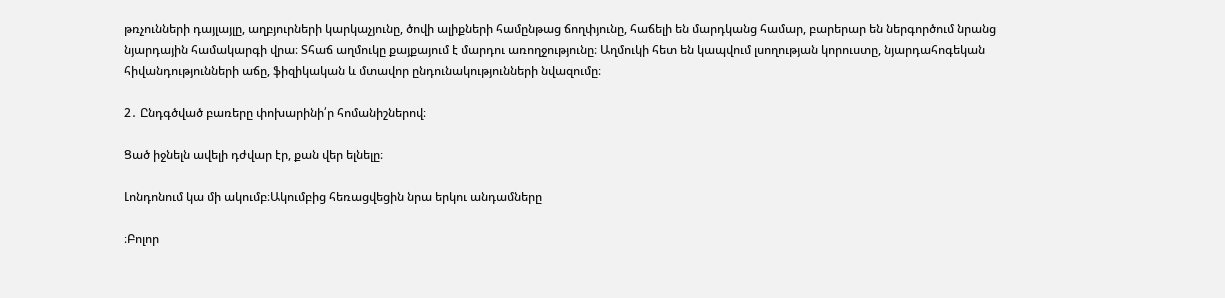թռչունների դայլայլը, աղբյուրների կարկաչյունը, ծովի ալիքների համընթաց ճողփյունը, հաճելի են մարդկանց համար, բարերար են ներգործում նրանց նյարդային համակարգի վրա։ Տհաճ աղմուկը քայքայում է մարդու առողջությունը։ Աղմուկի հետ են կապվում լսողության կորուստը, նյարդահոգեկան հիվանդությունների աճը, ֆիզիկական և մտավոր ընդունակությունների նվազումը։

2․ Ընդգծված բառերը փոխարինի՛ր հոմանիշներով։

Ցած իջնելն ավելի դժվար էր, քան վեր ելնելը։

Լոնդոնում կա մի ակումբ։Ակումբից հեռացվեցին նրա երկու անդամները

։Բոլոր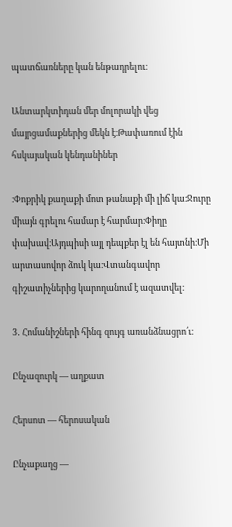պատճառները կան ենթադրելու։

Անտարկտիդան մեր մոլորակի վեց մայրցամաքներից մեկն է։Թափառում էին հսկայական կենդանիներ

։Փոքրիկ քաղաքի մոտ թանաքի մի լիճ կա։Ջուրը միայն գրելու համար է հարմար։Փիղը փախավ։Այդպիսի այլ դեպքեր էլ են հայտնի։Մի արտասովոր ձուկ կա։Վտանգավոր գիշատիչներից կարողանում է ազատվել։

3․ Հոմանիշների հինգ զույգ առանձնացրո՛ւ։

Ընչազուրկ — աղքատ

Հերսոտ — հերոսական

Ընչաքաղց —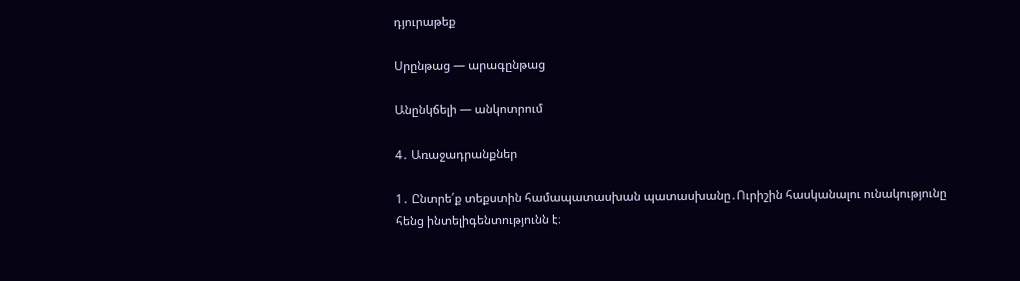դյուրաթեք

Սրընթաց — արագընթաց

Անընկճելի — անկոտրում

4․ Առաջադրանքներ

1․ Ընտրե՛ք տեքստին համապատասխան պատասխանը․Ուրիշին հասկանալու ունակությունը հենց ինտելիգենտությունն է։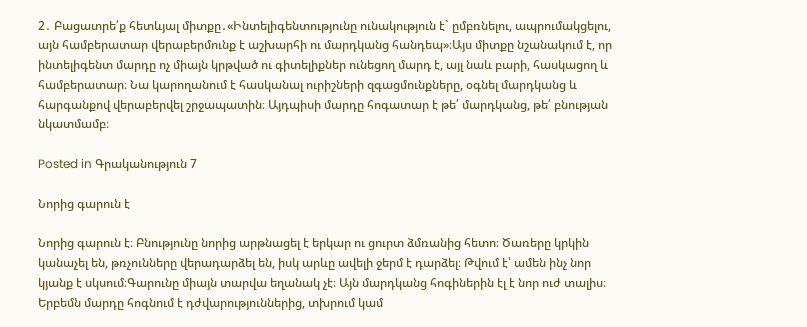2․ Բացատրե՛ք հետևյալ միտքը․«Ինտելիգենտությունը ունակություն է` ըմբռնելու, ապրումակցելու, այն համբերատար վերաբերմունք է աշխարհի ու մարդկանց հանդեպ»։Այս միտքը նշանակում է, որ ինտելիգենտ մարդը ոչ միայն կրթված ու գիտելիքներ ունեցող մարդ է, այլ նաև բարի, հասկացող և համբերատար։ Նա կարողանում է հասկանալ ուրիշների զգացմունքները, օգնել մարդկանց և հարգանքով վերաբերվել շրջապատին։ Այդպիսի մարդը հոգատար է թե՛ մարդկանց, թե՛ բնության նկատմամբ։

Posted in Գրականություն 7

Նորից գարուն է

Նորից գարուն է։ Բնությունը նորից արթնացել է երկար ու ցուրտ ձմռանից հետո։ Ծառերը կրկին կանաչել են, թռչունները վերադարձել են, իսկ արևը ավելի ջերմ է դարձել։ Թվում է՝ ամեն ինչ նոր կյանք է սկսում։Գարունը միայն տարվա եղանակ չէ։ Այն մարդկանց հոգիներին էլ է նոր ուժ տալիս։ Երբեմն մարդը հոգնում է դժվարություններից, տխրում կամ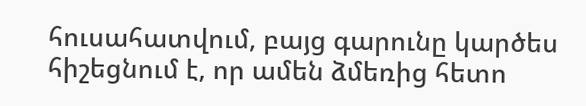հուսահատվում, բայց գարունը կարծես հիշեցնում է, որ ամեն ձմեռից հետո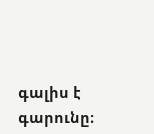գալիս է գարունը։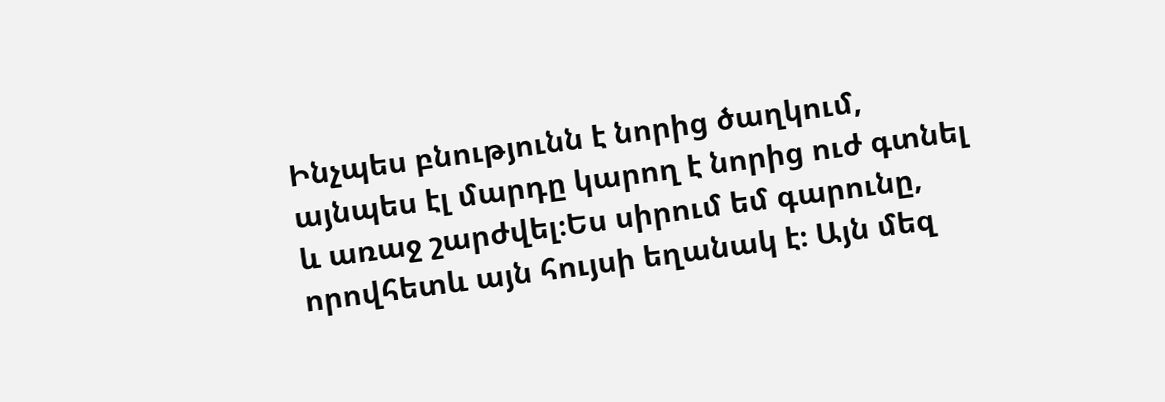Ինչպես բնությունն է նորից ծաղկում, այնպես էլ մարդը կարող է նորից ուժ գտնել և առաջ շարժվել։Ես սիրում եմ գարունը, որովհետև այն հույսի եղանակ է։ Այն մեզ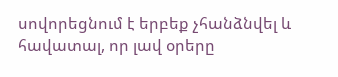սովորեցնում է երբեք չհանձնվել և հավատալ, որ լավ օրերը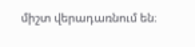միշտ վերադառնում են։